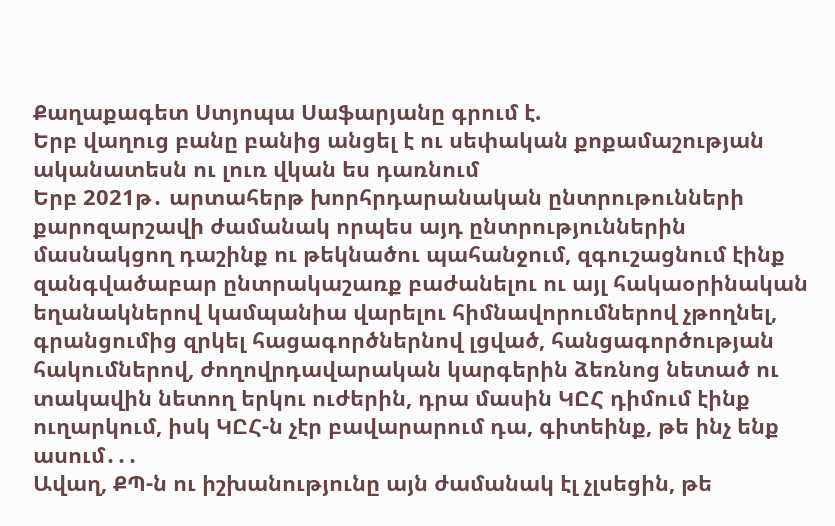Քաղաքագետ Ստյոպա Սաֆարյանը գրում է.
Երբ վաղուց բանը բանից անցել է ու սեփական քոքամաշության ականատեսն ու լուռ վկան ես դառնում
Երբ 2021թ․ արտահերթ խորհրդարանական ընտրութունների քարոզարշավի ժամանակ որպես այդ ընտրություններին մասնակցող դաշինք ու թեկնածու պահանջում, զգուշացնում էինք զանգվածաբար ընտրակաշառք բաժանելու ու այլ հակաօրինական եղանակներով կամպանիա վարելու հիմնավորումներով չթողնել, գրանցումից զրկել հացագործներնով լցված, հանցագործության հակումներով, ժողովրդավարական կարգերին ձեռնոց նետած ու տակավին նետող երկու ուժերին, դրա մասին ԿԸՀ դիմում էինք ուղարկում, իսկ ԿԸՀ-ն չէր բավարարում դա, գիտեինք, թե ինչ ենք ասում․․․
Ավաղ, ՔՊ-ն ու իշխանությունը այն ժամանակ էլ չլսեցին, թե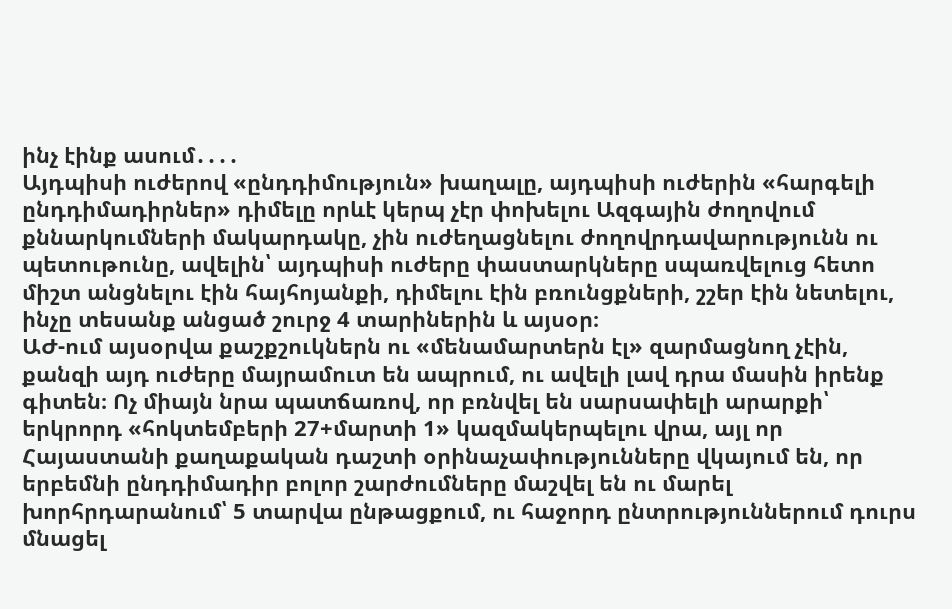ինչ էինք ասում․․․․
Այդպիսի ուժերով «ընդդիմություն» խաղալը, այդպիսի ուժերին «հարգելի ընդդիմադիրներ» դիմելը որևէ կերպ չէր փոխելու Ազգային ժողովում քննարկումների մակարդակը, չին ուժեղացնելու ժողովրդավարությունն ու պետութունը, ավելին՝ այդպիսի ուժերը փաստարկները սպառվելուց հետո միշտ անցնելու էին հայհոյանքի, դիմելու էին բռունցքների, շշեր էին նետելու, ինչը տեսանք անցած շուրջ 4 տարիներին և այսօր։
ԱԺ-ում այսօրվա քաշքշուկներն ու «մենամարտերն էլ» զարմացնող չէին, քանզի այդ ուժերը մայրամուտ են ապրում, ու ավելի լավ դրա մասին իրենք գիտեն։ Ոչ միայն նրա պատճառով, որ բռնվել են սարսափելի արարքի՝ երկրորդ «հոկտեմբերի 27+մարտի 1» կազմակերպելու վրա, այլ որ Հայաստանի քաղաքական դաշտի օրինաչափությունները վկայում են, որ երբեմնի ընդդիմադիր բոլոր շարժումները մաշվել են ու մարել խորհրդարանում՝ 5 տարվա ընթացքում, ու հաջորդ ընտրություններում դուրս մնացել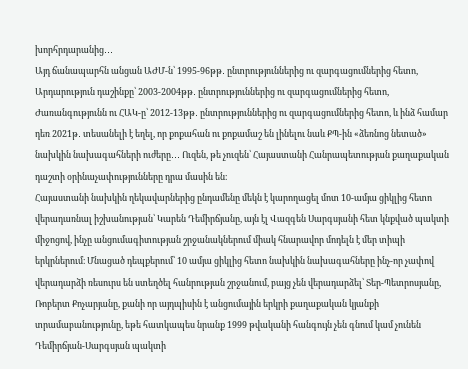խորհրդարանից․․․
Այդ ճանապարհն անցան ԱԺՄ-ն՝ 1995-96թթ․ ընտրություններից ու զարգացումներից հետո, Արդարություն դաշինքը՝ 2003-2004թթ․ ընտրություններից ու զարգացումներից հետո, Ժառանգությունն ու ՀԱԿ-ը՝ 2012-13թթ․ ընտրություններից ու զարգացումներից հետո, և ինձ համար դեռ 2021թ․ տեսանելի է եղել, որ քոքահան ու քոքամաշ են լինելու նաև ՔՊ-ին «ձեռնոց նետած» նախկին նախագահների ուժերը․․․ Ուզեն, թե չուզեն՝ Հայաստանի Հանրապետության քաղաքական դաշտի օրինաչափությունները դրա մասին են։
Հայաստանի նախկին ղեկավարներից ընդամենը մեկն է կարողացել մոտ 10-ամյա ցիկլից հետո վերադառնալ իշխանության՝ Կարեն Դեմիրճյանը, այն էլ Վազգեն Սարգսյանի հետ կնքված պակտի միջոցով, ինչը անցումագիտության շրջանակներում միակ հնարավոր մոդելն է մեր տիպի երկրներում։ Մնացած դեպքերում՝ 10 ամյա ցիկլից հետո նախկին նախագահները ինչ-որ չափով վերադարձի ռեսուրս են ստեղծել հանրության շրջանում, բայց չեն վերադարձել՝ Տեր-Պետրոսյանը, Ռոբերտ Քոչարյանը, քանի որ այդպիսին է անցումային երկրի քաղաքական կյանքի տրամաբանությունը, եթե հատկապես նրանք 1999 թվականի հանգույն չեն գնում կամ չունեն Դեմիրճյան-Սարգսյան պակտի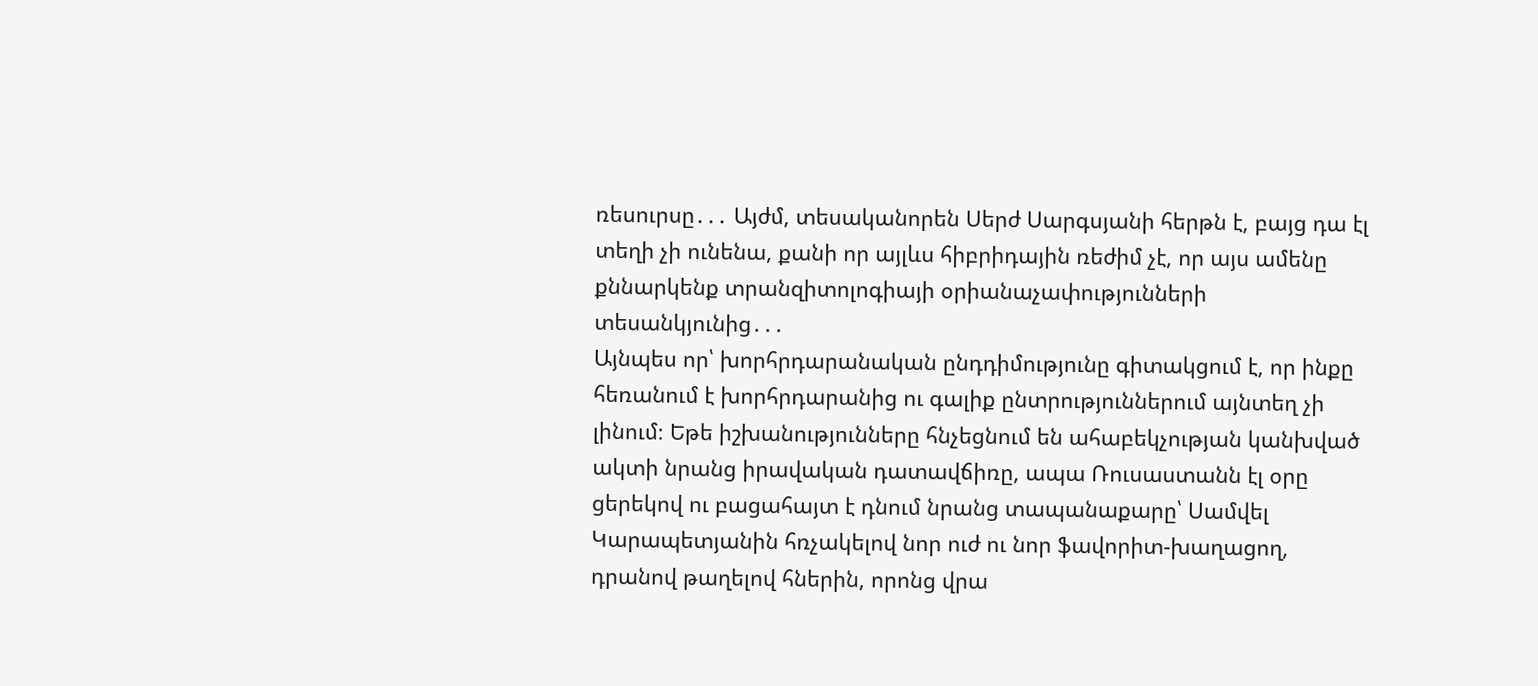ռեսուրսը․․․ Այժմ, տեսականորեն Սերժ Սարգսյանի հերթն է, բայց դա էլ տեղի չի ունենա, քանի որ այլևս հիբրիդային ռեժիմ չէ, որ այս ամենը քննարկենք տրանզիտոլոգիայի օրիանաչափությունների տեսանկյունից․․․
Այնպես որ՝ խորհրդարանական ընդդիմությունը գիտակցում է, որ ինքը հեռանում է խորհրդարանից ու գալիք ընտրություններում այնտեղ չի լինում։ Եթե իշխանությունները հնչեցնում են ահաբեկչության կանխված ակտի նրանց իրավական դատավճիռը, ապա Ռուսաստանն էլ օրը ցերեկով ու բացահայտ է դնում նրանց տապանաքարը՝ Սամվել
Կարապետյանին հռչակելով նոր ուժ ու նոր ֆավորիտ-խաղացող, դրանով թաղելով հներին, որոնց վրա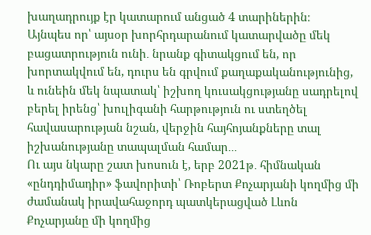խաղադրույք էր կատարում անցած 4 տարիներին։
Այնպես որ՝ այսօր խորհրդարանում կատարվածը մեկ բացատրություն ունի․ նրանք գիտակցում են, որ խորտակվում են, դուրս են գրվում քաղաքականությունից, և ունեին մեկ նպատակ՝ իշխող կուսակցությանը սադրելով բերել իրենց՝ խուլիգանի հարթություն ու ստեղծել հավասարության նշան, վերջին հայհոյանքները տալ իշխանությանը տապալման համար․․․
Ու այս նկարը շատ խոսուն է, երբ 2021թ․ հիմնական «ընդդիմադիր» ֆավորիտի՝ Ռոբերտ Քոչարյանի կողմից մի ժամանակ իրավահաջորդ պատկերացված Լևոն Քոչարյանը մի կողմից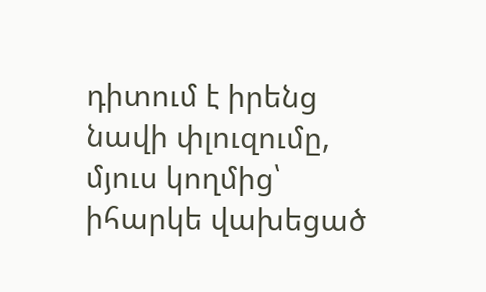դիտում է իրենց նավի փլուզումը, մյուս կողմից՝ իհարկե վախեցած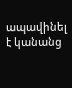ապավինել է կանանց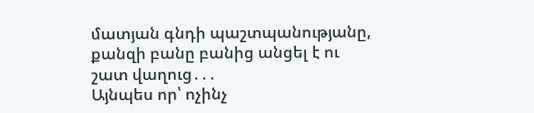մատյան գնդի պաշտպանությանը, քանզի բանը բանից անցել է ու շատ վաղուց․․․
Այնպես որ՝ ոչինչ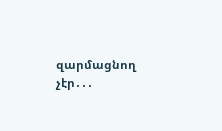զարմացնող չէր․․․